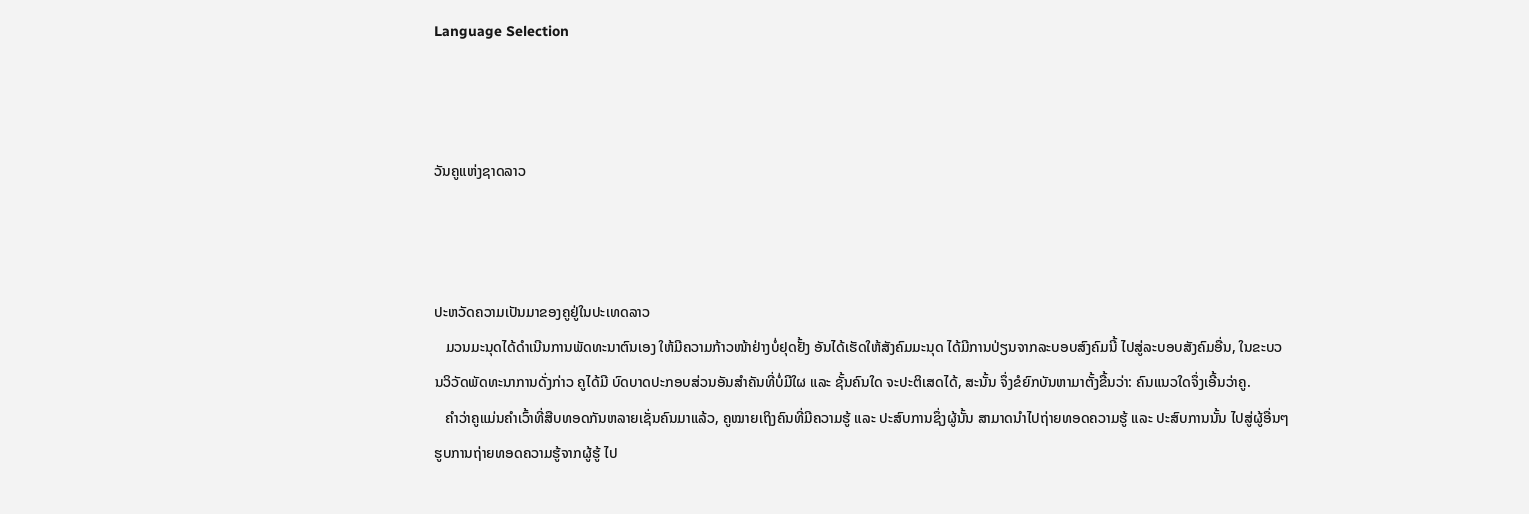Language Selection



ວັນຄູແຫ່ງຊາດລາວ



ປະຫວັດຄວາມເປັນມາຂອງຄູຢູ່ໃນປະເທດລາວ
   ມວນມະນຸດໄດ້ດຳເນີນການພັດທະນາຕົນເອງ ໃຫ້ມີຄວາມກ້າວໜ້າຢ່າງບໍ່ຢຸດຢັ້ງ ອັນໄດ້ເຮັດໃຫ້ສັງຄົມມະນຸດ ໄດ້ມີການປ່ຽນຈາກລະບອບສົງຄົມນີ້ ໄປສູ່ລະບອບສັງຄົມອື່ນ, ໃນຂະບວນວິວັດພັດທະນາການດັ່ງກ່າວ ຄູໄດ້ມີ ບົດບາດປະກອບສ່ວນອັນສຳຄັນທີ່ບໍ່ມີໃຜ ແລະ ຊັ້ນຄົນໃດ ຈະປະຕິເສດໄດ້, ສະນັ້ນ ຈຶ່ງຂໍຍົກບັນຫາມາຕັ້ງຂື້ນວ່າ: ຄົນແນວໃດຈຶ່ງເອີ້ນວ່າຄູ.
   ຄຳວ່າຄູແມ່ນຄຳເວົ້າທີ່ສືບທອດກັນຫລາຍເຊັ່ນຄົນມາແລ້ວ, ຄູໝາຍເຖິງຄົນທີ່ມີຄວາມຮູ້ ແລະ ປະສົບການຊຶ່ງຜູ້ນັ້ນ ສາມາດນຳໄປຖ່າຍທອດຄວາມຮູ້ ແລະ ປະສົບການນັ້ນ ໄປສູ່ຜູ້ອື່ນໆ ຮູບການຖ່າຍທອດຄວາມຮູ້ຈາກຜູ້ຮູ້ ໄປ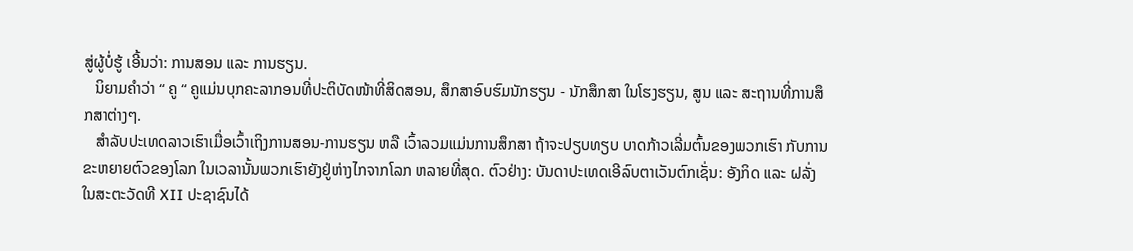ສູ່ຜູ້ບໍ່ຮູ້ ເອີ້ນວ່າ: ການສອນ ແລະ ການຮຽນ.
   ນິຍາມຄຳວ່າ “ ຄູ “ ຄູແມ່ນບຸກຄະລາກອນທີ່ປະຕິບັດໜ້າທີ່ສິດສອນ, ສຶກສາອົບຮົມນັກຮຽນ - ນັກສຶກສາ ໃນໂຮງຮຽນ, ສູນ ແລະ ສະຖານທີ່ການສຶກສາຕ່າງໆ.
   ສຳລັບປະເທດລາວເຮົາເມື່ອເວົ້າເຖິງການສອນ-ການຮຽນ ຫລື ເວົ້າລວມແມ່ນການສຶກສາ ຖ້າຈະປຽບທຽບ ບາດກ້າວເລີ່ມຕົ້ນຂອງພວກເຮົາ ກັບການຂະຫຍາຍຕົວຂອງໂລກ ໃນເວລານັ້ນພວກເຮົາຍັງຢູ່ຫ່າງໄກຈາກໂລກ ຫລາຍທີ່ສຸດ. ຕົວຢ່າງ: ບັນດາປະເທດເອີລົບຕາເວັນຕົກເຊັ່ນ: ອັງກິດ ແລະ ຝລັ່ງ ໃນສະຕະວັດທີ XII ປະຊາຊົນໄດ້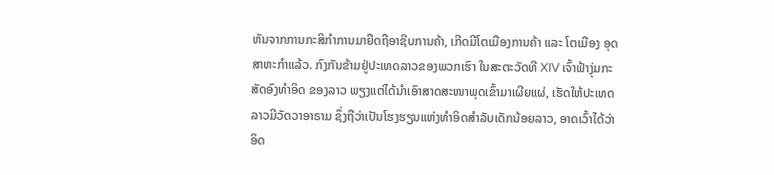ຫັນຈາກການກະສິກຳການມາຍືດຖືອາຊີບການຄ້າ, ເກີດມີໂຕເມືອງການຄ້າ ແລະ ໂຕເມືອງ ອຸດສາຫະກຳແລ້ວ. ກົງກັນຂ້າມຢູ່ປະເທດລາວຂອງພວກເຮົາ ໃນສະຕະວັດທີ XIV ເຈົ້າຟ້າງຸ່ມກະສັດອົງທຳອິດ ຂອງລາວ ພຽງແຕ່ໄດ້ນຳເອົາສາດສະໜາພຸດເຂົ້າມາເຜີຍແຜ່, ເຮັດໃຫ້ປະເທດລາວມີວັດວາອາຣາມ ຊຶ່ງຖືວ່າເປັນໂຮງຮຽນແຫ່ງທຳອິດສຳລັບເດັກນ້ອຍລາວ, ອາດເວົ້າໄດ້ວ່າ ອິດ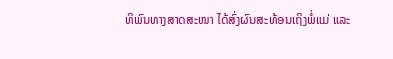ທິພົນທາງສາດສະໜາ ໄດ້ສົ່ງຜົນສະທ້ອນເຖິງພໍ່ແມ່ ແລະ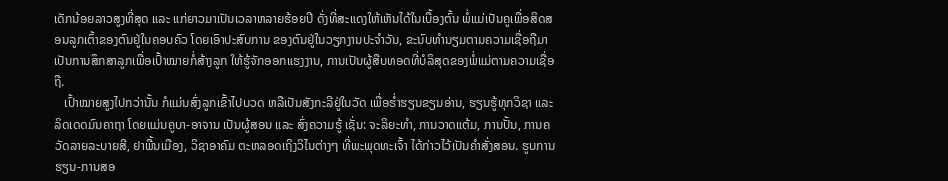ເດັກນ້ອຍລາວສູງທີ່ສຸດ ແລະ ແກ່ຍາວມາເປັນເວລາຫລາຍຮ້ອຍປີ ດັ່ງທີ່ສະແດງໃຫ້ເຫັນໄດ້ໃນເບື້ອງຕົ້ນ ພໍ່ແມ່ເປັນຄູເພື່ອສິດສອນລູກເຕົ້າຂອງຕົນຢູ່ໃນຄອບຄົວ ໂດຍເອົາປະສົບການ ຂອງຕົນຢູ່ໃນວຽກງານປະຈຳວັນ, ຂະນົບທຳນຽມຕາມຄວາມເຊື່ອຖືມາເປັນການສຶກສາລູກເພື່ອເປົ້າໝາຍກໍ່ສ້າງລູກ ໃຫ້ຮູ້ຈັກອອກແຮງງານ, ການເປັນຜູ້ສືບທອດທີ່ບໍລິສຸດຂອງພໍ່ແມ່ຕາມຄວາມເຊື່ອຖື.
   ເປົ້າໝາຍສູງໄປກວ່ານັ້ນ ກໍແມ່ນສົ່ງລູກເຂົ້າໄປບວດ ຫລືເປັນສັງກະລີຢູ່ໃນວັດ ເພື່ອຮ່ຳຮຽນຂຽນອ່ານ, ຮຽນຮູ້ທຸກວິຊາ ແລະ ລິດເດດມົນຄາຖາ ໂດຍແມ່ນຄູບາ-ອາຈານ ເປັນຜູ້ສອນ ແລະ ສົ່ງຄວາມຮູ້ ເຊັ່ນ: ຈະລິຍະທຳ, ການວາດແຕ້ມ, ການປັ້ນ, ການຄວັດລາຍລະບາຍສີ, ຢາພື້ນເມືອງ, ວິຊາອາຄົມ ຕະຫລອດເຖິງວິໄນຕ່າງໆ ທີ່ພະພຸດທະເຈົ້າ ໄດ້ກ່າວໄວ້ເປັນຄຳສັ່ງສອນ. ຮູບການຮຽນ-ການສອ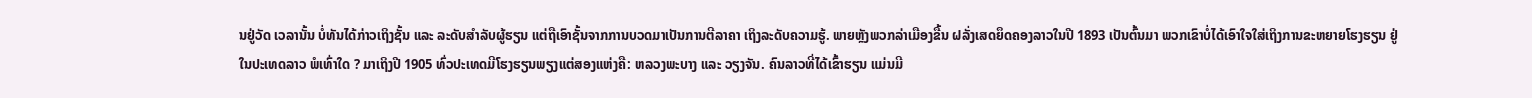ນຢູ່ວັດ ເວລານັ້ນ ບໍ່ທັນໄດ້ກ່າວເຖິງຊັ້ນ ແລະ ລະດັບສຳລັບຜູ້ຮຽນ ແຕ່ຖືເອົາຊັ້ນຈາກການບວດມາເປັນການຕີລາຄາ ເຖິງລະດັບຄວາມຮູ້. ພາຍຫຼັງພວກລ່າເມືອງຂື້ນ ຝລັ່ງເສດຍຶດຄອງລາວໃນປີ 1893 ເປັນຕົ້ນມາ ພວກເຂົາບໍ່ໄດ້ເອົາໃຈໃສ່ເຖິງການຂະຫຍາຍໂຮງຮຽນ ຢູ່ໃນປະເທດລາວ ພໍເທົ່າໃດ ? ມາເຖິງປີ 1905 ທົ່ວປະເທດມີໂຮງຮຽນພຽງແຕ່ສອງແຫ່ງຄື: ຫລວງພະບາງ ແລະ ວຽງຈັນ. ຄົນລາວທີ່ໄດ້ເຂົ້າຮຽນ ແມ່ນມີ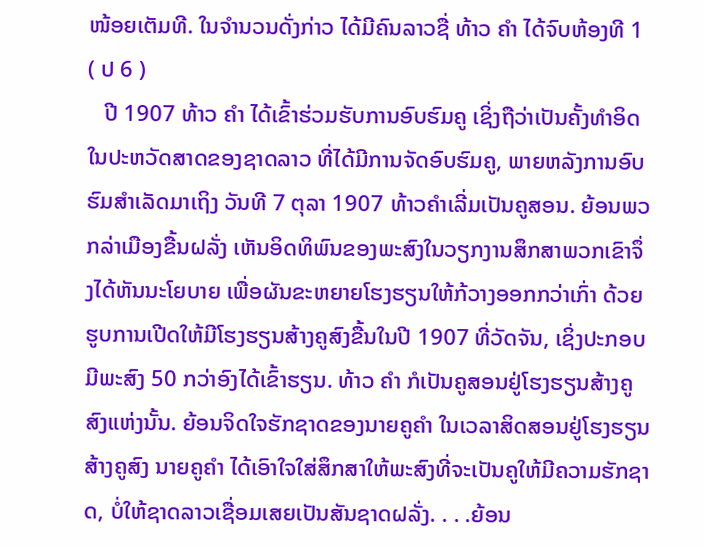ໜ້ອຍເຕັມທີ. ໃນຈຳນວນດັ່ງກ່າວ ໄດ້ມີຄົນລາວຊື່ ທ້າວ ຄຳ ໄດ້ຈົບຫ້ອງທີ 1 ( ປ 6 )
   ປີ 1907 ທ້າວ ຄຳ ໄດ້ເຂົ້າຮ່ວມຮັບການອົບຮົມຄູ ເຊິ່ງຖືວ່າເປັນຄັ້ງທຳອິດ ໃນປະຫວັດສາດຂອງຊາດລາວ ທີ່ໄດ້ມີການຈັດອົບຮົມຄູ, ພາຍຫລັງການອົບຮົມສຳເລັດມາເຖິງ ວັນທີ 7 ຕຸລາ 1907 ທ້າວຄຳເລີ່ມເປັນຄູສອນ. ຍ້ອນພວກລ່າເມືອງຂື້ນຝລັ່ງ ເຫັນອິດທິພົນຂອງພະສົງໃນວຽກງານສຶກສາພວກເຂົາຈຶ່ງໄດ້ຫັນນະໂຍບາຍ ເພື່ອຜັນຂະຫຍາຍໂຮງຮຽນໃຫ້ກ້ວາງອອກກວ່າເກົ່າ ດ້ວຍຮູບການເປີດໃຫ້ມີໂຮງຮຽນສ້າງຄູສົງຂື້ນໃນປີ 1907 ທີ່ວັດຈັນ, ເຊິ່ງປະກອບມີພະສົງ 50 ກວ່າອົງໄດ້ເຂົ້າຮຽນ. ທ້າວ ຄຳ ກໍເປັນຄູສອນຢູ່ໂຮງຮຽນສ້າງຄູສົງແຫ່ງນັ້ນ. ຍ້ອນຈິດໃຈຮັກຊາດຂອງນາຍຄູຄຳ ໃນເວລາສິດສອນຢູ່ໂຮງຮຽນສ້າງຄູສົງ ນາຍຄູຄຳ ໄດ້ເອົາໃຈໃສ່ສຶກສາໃຫ້ພະສົງທີ່ຈະເປັນຄູໃຫ້ມີຄວາມຮັກຊາດ, ບໍ່ໃຫ້ຊາດລາວເຊື່ອມເສຍເປັນສັນຊາດຝລັ່ງ. . . .ຍ້ອນ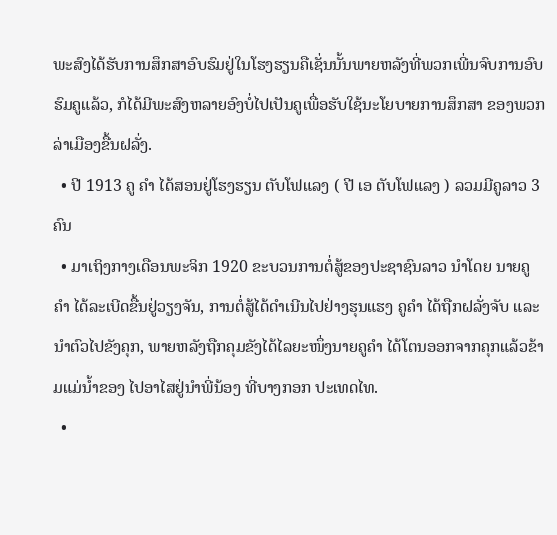ພະສົງໄດ້ຮັບການສຶກສາອົບຮົມຢູ່ໃນໂຮງຮຽນຄືເຊັ່ນນັ້ນພາຍຫລັງທີ່ພວກເພີ່ນຈົບການອົບຮົມຄູແລ້ວ, ກໍໄດ້ມີພະສົງຫລາຍອົງບໍ່ໄປເປັນຄູເພື່ອຮັບໃຊ້ນະໂຍບາຍການສຶກສາ ຂອງພວກລ່າເມືອງຂື້ນຝລັ່ງ.
  • ປີ 1913 ຄູ ຄຳ ໄດ້ສອນຢູ່ໂຮງຮຽນ ຕັບໂຟແລງ ( ປີ ເອ ຕັບໂຟແລງ ) ລວມມີຄູລາວ 3 ຄົນ
  • ມາເຖິງກາງເດືອນພະຈິກ 1920 ຂະບວນການຕໍ່ສູ້ຂອງປະຊາຊົນລາວ ນຳໂດຍ ນາຍຄູ ຄຳ ໄດ້ລະເບີດຂື້ນຢູ່ວຽງຈັນ, ການຕໍ່ສູ້ໄດ້ດຳເນີນໄປຢ່າງຮຸນແຮງ ຄູຄຳ ໄດ້ຖືກຝລັ່ງຈັບ ແລະ ນຳຕົວໄປຂັງຄຸກ, ພາຍຫລັງຖືກຄຸມຂັງໄດ້ໄລຍະໜຶ່ງນາຍຄູຄຳ ໄດ້ໂຕນອອກຈາກຄຸກແລ້ວຂ້າມແມ່ນ້ຳຂອງ ໄປອາໄສຢູ່ນຳພີ່ນ້ອງ ທີ່ບາງກອກ ປະເທດໄທ.
  •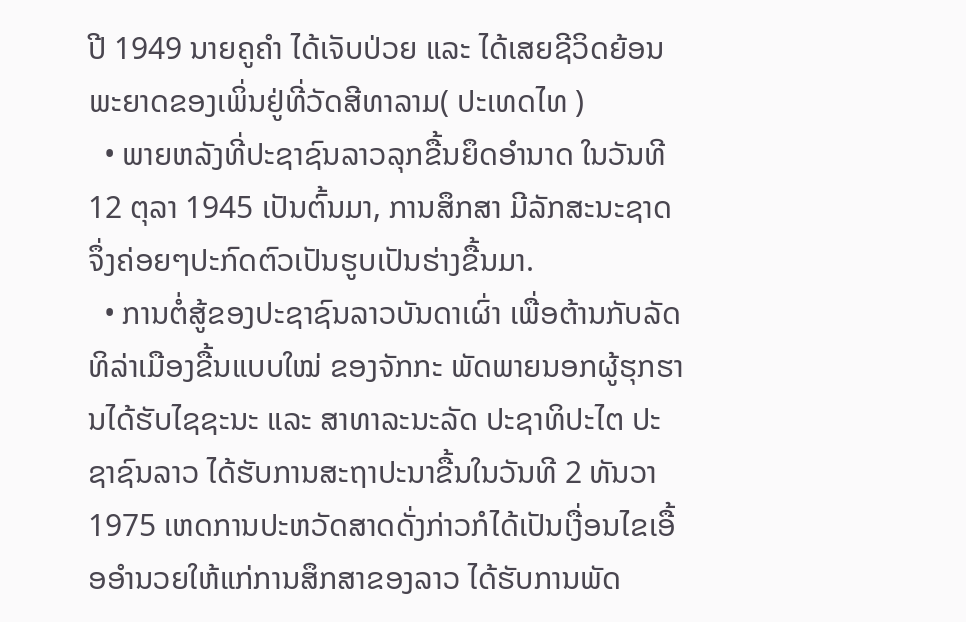ປີ 1949 ນາຍຄູຄຳ ໄດ້ເຈັບປ່ວຍ ແລະ ໄດ້ເສຍຊີວິດຍ້ອນພະຍາດຂອງເພິ່ນຢູ່ທີ່ວັດສີທາລາມ( ປະເທດໄທ )
  • ພາຍຫລັງທີ່ປະຊາຊົນລາວລຸກຂື້ນຍຶດອຳນາດ ໃນວັນທີ 12 ຕຸລາ 1945 ເປັນຕົ້ນມາ, ການສຶກສາ ມີລັກສະນະຊາດ ຈຶ່ງຄ່ອຍໆປະກົດຕົວເປັນຮູບເປັນຮ່າງຂື້ນມາ.
  • ການຕໍ່ສູ້ຂອງປະຊາຊົນລາວບັນດາເຜົ່າ ເພື່ອຕ້ານກັບລັດທິລ່າເມືອງຂື້ນແບບໃໝ່ ຂອງຈັກກະ ພັດພາຍນອກຜູ້ຮຸກຮານໄດ້ຮັບໄຊຊະນະ ແລະ ສາທາລະນະລັດ ປະຊາທິປະໄຕ ປະຊາຊົນລາວ ໄດ້ຮັບການສະຖາປະນາຂື້ນໃນວັນທີ 2 ທັນວາ 1975 ເຫດການປະຫວັດສາດດັ່ງກ່າວກໍໄດ້ເປັນເງື່ອນໄຂເອື້ອອຳນວຍໃຫ້ແກ່ການສຶກສາຂອງລາວ ໄດ້ຮັບການພັດ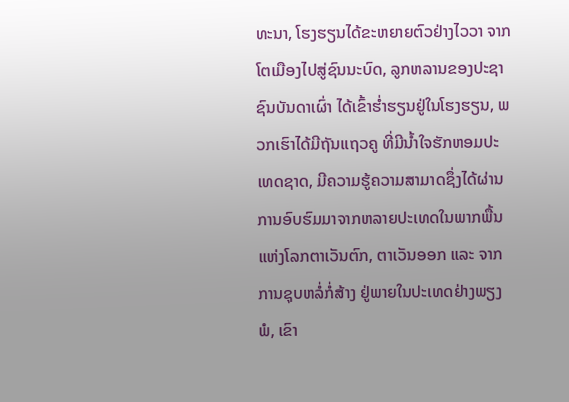ທະນາ, ໂຮງຮຽນໄດ້ຂະຫຍາຍຕົວຢ່າງໄວວາ ຈາກໂຕເມືອງໄປສູ່ຊົນນະບົດ, ລູກຫລານຂອງປະຊາຊົນບັນດາເຜົ່າ ໄດ້ເຂົ້າຮ່ຳຮຽນຢູ່ໃນໂຮງຮຽນ, ພວກເຮົາໄດ້ມີຖັນແຖວຄູ ທີ່ມີນ້ຳໃຈຮັກຫອມປະເທດຊາດ, ມີຄວາມຮູ້ຄວາມສາມາດຊຶ່ງໄດ້ຜ່ານການອົບຮົມມາຈາກຫລາຍປະເທດໃນພາກພື້ນແຫ່ງໂລກຕາເວັນຕົກ, ຕາເວັນອອກ ແລະ ຈາກການຊຸບຫລໍ່ກໍ່ສ້າງ ຢູ່ພາຍໃນປະເທດຢ່າງພຽງພໍ, ເຂົາ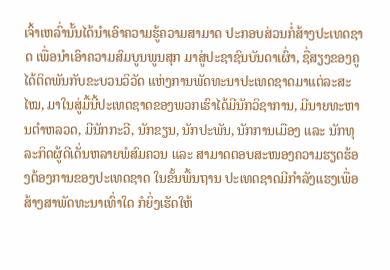ເຈົ້າເຫລົ່ານັ້ນໄດ້ນຳເອົາຄວາມຮູ້ຄວາມສາມາດ ປະກອບສ່ວນກໍ່ສ້າງປະເທດຊາດ ເພື່ອນຳເອົາຄວາມສົມບູນພູນສຸກ ມາສູ່ປະຊາຊົນບັນດາເຜົ່າ, ຊື່ສຽງຂອງຄູໄດ້ຕິດພັນກັບຂະບວນວິວັດ ແຫ່ງການພັດທະນາປະເທດຊາດມາແຕ່ລະສະໄໝ, ມາໃນສູ່ມື້ນີ້ປະເທດຊາດຂອງພວກເຮົາໄດ້ມີນັກວິຊາການ, ມີນາຍທະຫານຕຳຫລວດ, ມີນັກກະວີ, ນັກຂຽນ, ນັກປະພັນ, ນັກການເມືອງ ແລະ ນັກທຸລະກິດຜູ້ດີເດັ່ນຫລາຍພໍສົມຄວນ ແລະ ສາມາດຕອບສະໜອງຄວາມຮຽດຮ້ອງຕ້ອງການຂອງປະເທດຊາດ ໃນຂັ້ນພື້ນຖານ ປະເທດຊາດມີກຳລັງແຮງເພື່ອສ້າງສາພັດທະນາເທົ່າໃດ ກໍຍິ່ງເຮັດໃຫ້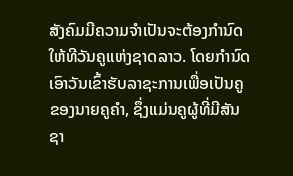ສັງຄົມມີຄວາມຈຳເປັນຈະຕ້ອງກຳນົດໃຫ້ທີວັນຄູແຫ່ງຊາດລາວ. ໂດຍກຳນົດເອົາວັນເຂົ້າຮັບລາຊະການເພື່ອເປັນຄູຂອງນາຍຄູຄຳ, ຊຶ່ງແມ່ນຄູຜູ້ທີ່ມີສັນຊາ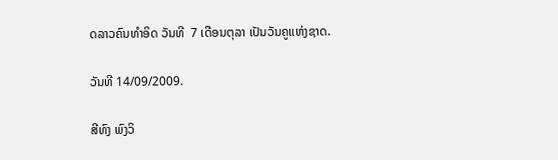ດລາວຄົນທຳອິດ ວັນທີ  7 ເດືອນຕຸລາ ເປັນວັນຄູແຫ່ງຊາດ.

ວັນທີ 14/09/2009.

ສີທົງ ພົງວິ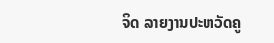ຈິດ ລາຍງານປະຫວັດຄູ